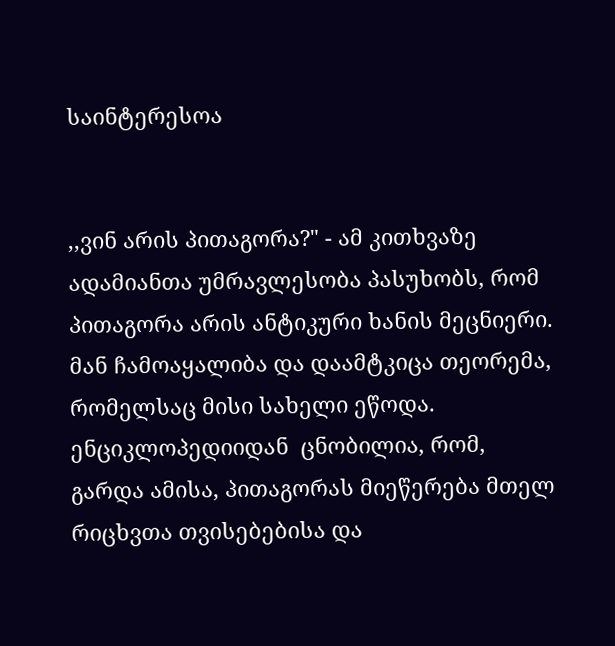საინტერესოა


,,ვინ არის პითაგორა?" - ამ კითხვაზე ადამიანთა უმრავლესობა პასუხობს, რომ პითაგორა არის ანტიკური ხანის მეცნიერი. მან ჩამოაყალიბა და დაამტკიცა თეორემა, რომელსაც მისი სახელი ეწოდა. ენციკლოპედიიდან  ცნობილია, რომ, გარდა ამისა, პითაგორას მიეწერება მთელ რიცხვთა თვისებებისა და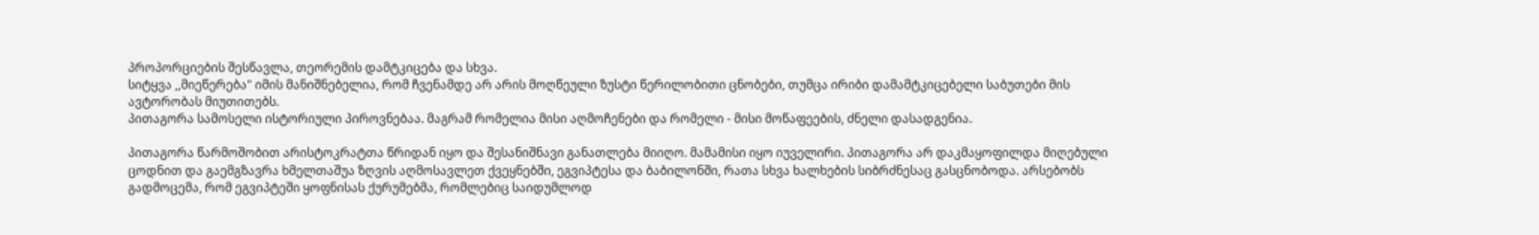პროპორციების შესწავლა, თეორემის დამტკიცება და სხვა.
სიტყვა ,,მიეწერება" იმის მანიშნებელია, რომ ჩვენამდე არ არის მოღწეული ზუსტი წერილობითი ცნობები, თუმცა ირიბი დამამტკიცებელი საბუთები მის ავტორობას მიუთითებს.
პითაგორა სამოსელი ისტორიული პიროვნებაა. მაგრამ რომელია მისი აღმოჩენები და რომელი - მისი მოწაფეების, ძნელი დასადგენია.

პითაგორა წარმოშობით არისტოკრატთა წრიდან იყო და შესანიშნავი განათლება მიიღო. მამამისი იყო იუველირი. პითაგორა არ დაკმაყოფილდა მიღებული ცოდნით და გაემგზავრა ხმელთაშუა ზღვის აღმოსავლეთ ქვეყნებში, ეგვიპტესა და ბაბილონში, რათა სხვა ხალხების სიბრძნესაც გასცნობოდა. არსებობს გადმოცემა, რომ ეგვიპტეში ყოფნისას ქურუმებმა, რომლებიც საიდუმლოდ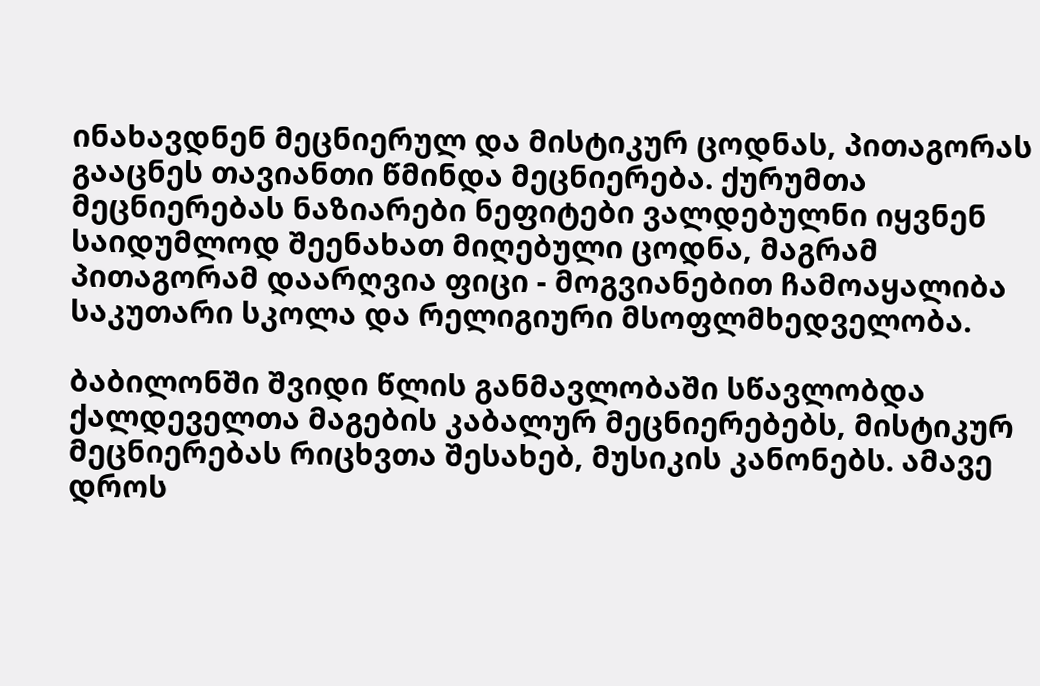ინახავდნენ მეცნიერულ და მისტიკურ ცოდნას, პითაგორას გააცნეს თავიანთი წმინდა მეცნიერება. ქურუმთა მეცნიერებას ნაზიარები ნეფიტები ვალდებულნი იყვნენ საიდუმლოდ შეენახათ მიღებული ცოდნა, მაგრამ პითაგორამ დაარღვია ფიცი - მოგვიანებით ჩამოაყალიბა საკუთარი სკოლა და რელიგიური მსოფლმხედველობა.

ბაბილონში შვიდი წლის განმავლობაში სწავლობდა ქალდეველთა მაგების კაბალურ მეცნიერებებს, მისტიკურ მეცნიერებას რიცხვთა შესახებ, მუსიკის კანონებს. ამავე დროს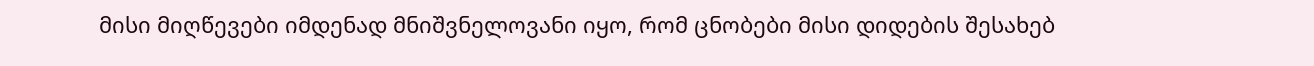მისი მიღწევები იმდენად მნიშვნელოვანი იყო, რომ ცნობები მისი დიდების შესახებ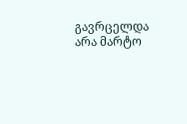გავრცელდა არა მარტო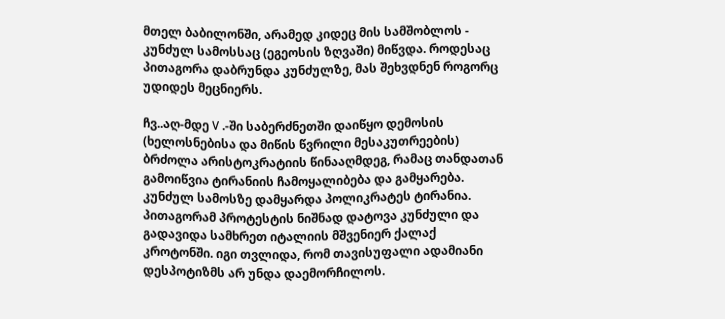მთელ ბაბილონში, არამედ კიდეც მის სამშობლოს - კუნძულ სამოსსაც (ეგეოსის ზღვაში) მიწვდა. როდესაც პითაგორა დაბრუნდა კუნძულზე, მას შეხვდნენ როგორც უდიდეს მეცნიერს.

ჩვ..აღ-მდე V .-ში საბერძნეთში დაიწყო დემოსის (ხელოსნებისა და მიწის წვრილი მესაკუთრეების) ბრძოლა არისტოკრატიის წინააღმდეგ, რამაც თანდათან გამოიწვია ტირანიის ჩამოყალიბება და გამყარება. კუნძულ სამოსზე დამყარდა პოლიკრატეს ტირანია. პითაგორამ პროტესტის ნიშნად დატოვა კუნძული და გადავიდა სამხრეთ იტალიის მშვენიერ ქალაქ კროტონში. იგი თვლიდა, რომ თავისუფალი ადამიანი დესპოტიზმს არ უნდა დაემორჩილოს.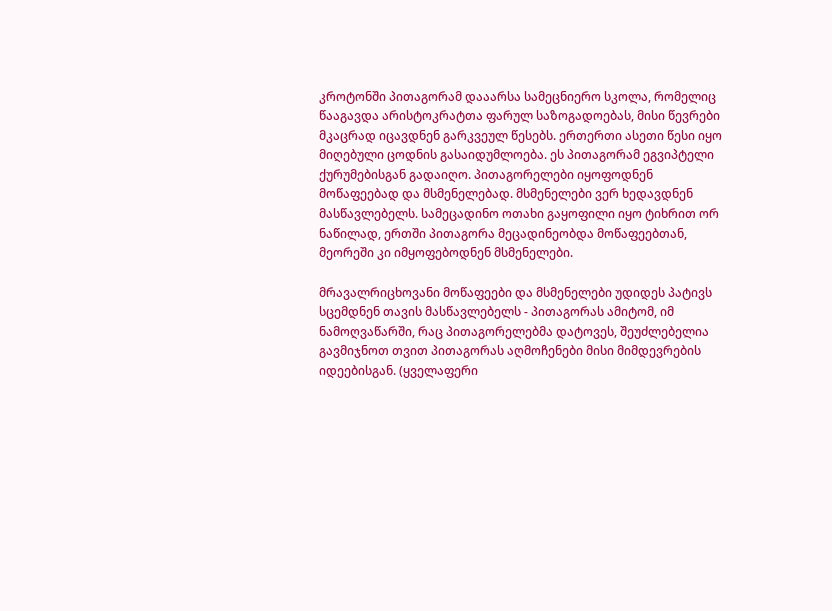კროტონში პითაგორამ დააარსა სამეცნიერო სკოლა, რომელიც წააგავდა არისტოკრატთა ფარულ საზოგადოებას, მისი წევრები მკაცრად იცავდნენ გარკვეულ წესებს. ერთერთი ასეთი წესი იყო მიღებული ცოდნის გასაიდუმლოება. ეს პითაგორამ ეგვიპტელი ქურუმებისგან გადაიღო. პითაგორელები იყოფოდნენ მოწაფეებად და მსმენელებად. მსმენელები ვერ ხედავდნენ მასწავლებელს. სამეცადინო ოთახი გაყოფილი იყო ტიხრით ორ ნაწილად, ერთში პითაგორა მეცადინეობდა მოწაფეებთან, მეორეში კი იმყოფებოდნენ მსმენელები.

მრავალრიცხოვანი მოწაფეები და მსმენელები უდიდეს პატივს სცემდნენ თავის მასწავლებელს - პითაგორას ამიტომ, იმ ნამოღვაწარში, რაც პითაგორელებმა დატოვეს, შეუძლებელია გავმიჯნოთ თვით პითაგორას აღმოჩენები მისი მიმდევრების იდეებისგან. (ყველაფერი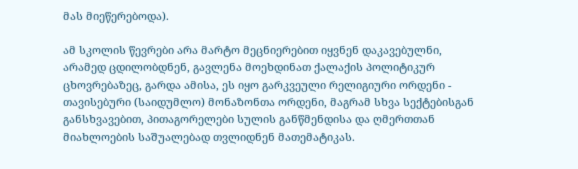მას მიეწერებოდა).

ამ სკოლის წევრები არა მარტო მეცნიერებით იყვნენ დაკავებულნი, არამედ ცდილობდნენ, გავლენა მოეხდინათ ქალაქის პოლიტიკურ ცხოვრებაზეც, გარდა ამისა, ეს იყო გარკვეული რელიგიური ორდენი - თავისებური (საიდუმლო) მონაზონთა ორდენი, მაგრამ სხვა სექტებისგან განსხვავებით, პითაგორელები სულის განწმენდისა და ღმერთთან მიახლოების საშუალებად თვლიდნენ მათემატიკას.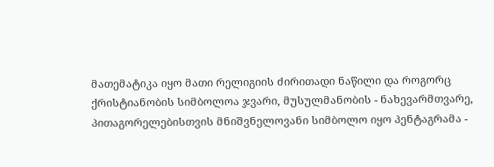მათემატიკა იყო მათი რელიგიის ძირითადი ნაწილი და როგორც ქრისტიანობის სიმბოლოა ჯვარი, მუსულმანობის - ნახევარმთვარე, პითაგორელებისთვის მნიშვნელოვანი სიმბოლო იყო პენტაგრამა -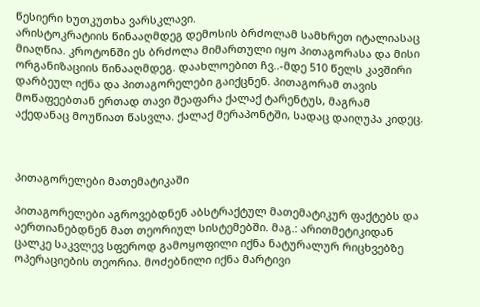წესიერი ხუთკუთხა ვარსკლავი.
არისტოკრატიის წინააღმდეგ დემოსის ბრძოლამ სამხრეთ იტალიასაც მიაღწია. კროტონში ეს ბრძოლა მიმართული იყო პითაგორასა და მისი ორგანიზაციის წინააღმდეგ. დაახლოებით ჩვ..-მდე 510 წელს კავშირი დარბეულ იქნა და პითაგორელები გაიქცნენ. პითაგორამ თავის მოწაფეებთან ერთად თავი შეაფარა ქალაქ ტარენტუს, მაგრამ აქედანაც მოუწიათ წასვლა. ქალაქ მერაპონტში, სადაც დაიღუპა კიდეც.



პითაგორელები მათემატიკაში

პითაგორელები აგროვებდნენ აბსტრაქტულ მათემატიკურ ფაქტებს და აერთიანებდნენ მათ თეორიულ სისტემებში. მაგ.: არითმეტიკიდან ცალკე საკვლევ სფეროდ გამოყოფილი იქნა ნატურალურ რიცხვებზე ოპერაციების თეორია. მოძებნილი იქნა მარტივი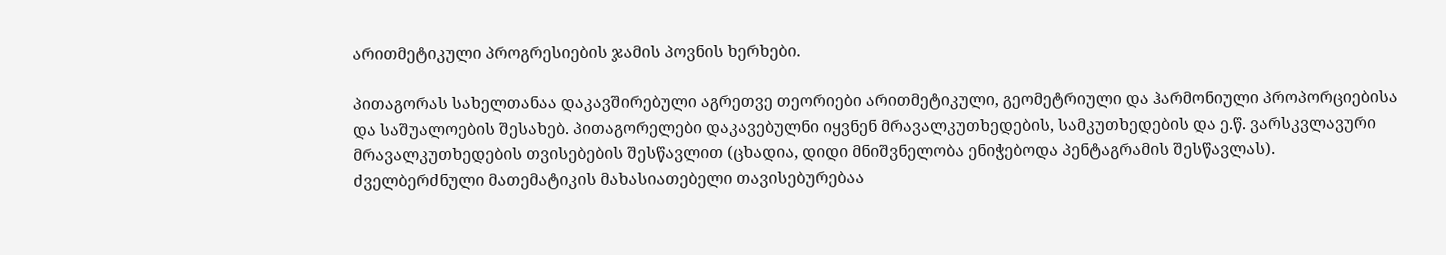არითმეტიკული პროგრესიების ჯამის პოვნის ხერხები.

პითაგორას სახელთანაა დაკავშირებული აგრეთვე თეორიები არითმეტიკული, გეომეტრიული და ჰარმონიული პროპორციებისა და საშუალოების შესახებ. პითაგორელები დაკავებულნი იყვნენ მრავალკუთხედების, სამკუთხედების და ე.წ. ვარსკვლავური მრავალკუთხედების თვისებების შესწავლით (ცხადია, დიდი მნიშვნელობა ენიჭებოდა პენტაგრამის შესწავლას).
ძველბერძნული მათემატიკის მახასიათებელი თავისებურებაა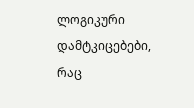ლოგიკური დამტკიცებები, რაც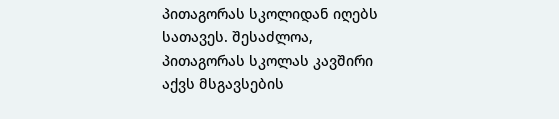პითაგორას სკოლიდან იღებს სათავეს. შესაძლოა, პითაგორას სკოლას კავშირი აქვს მსგავსების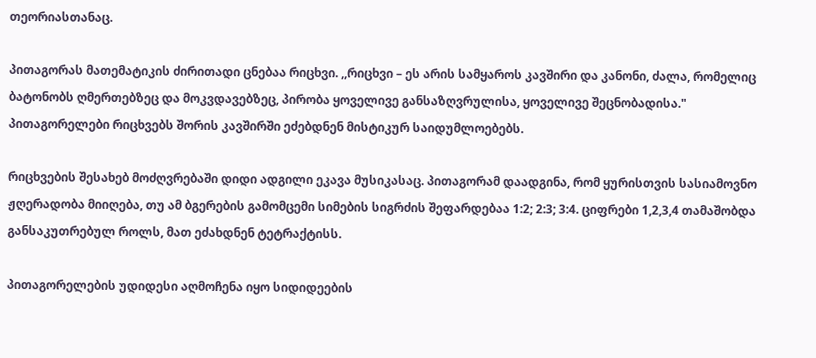თეორიასთანაც.

პითაგორას მათემატიკის ძირითადი ცნებაა რიცხვი. ,,რიცხვი – ეს არის სამყაროს კავშირი და კანონი, ძალა, რომელიც ბატონობს ღმერთებზეც და მოკვდავებზეც, პირობა ყოველივე განსაზღვრულისა, ყოველივე შეცნობადისა." პითაგორელები რიცხვებს შორის კავშირში ეძებდნენ მისტიკურ საიდუმლოებებს.

რიცხვების შესახებ მოძღვრებაში დიდი ადგილი ეკავა მუსიკასაც. პითაგორამ დაადგინა, რომ ყურისთვის სასიამოვნო ჟღერადობა მიიღება, თუ ამ ბგერების გამომცემი სიმების სიგრძის შეფარდებაა 1:2; 2:3; 3:4. ციფრები 1,2,3,4 თამაშობდა განსაკუთრებულ როლს, მათ ეძახდნენ ტეტრაქტისს.

პითაგორელების უდიდესი აღმოჩენა იყო სიდიდეების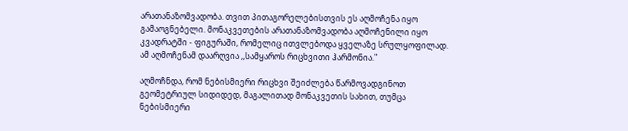არათანაზომვადობა. თვით პითაგორელებისთვის ეს აღმოჩენა იყო გამაოგნებელი. მონაკვეთების არათანაზომვადობა აღმოჩენილი იყო კვადრატში - ფიგურაში, რომელიც ითვლებოდა ყველაზე სრულყოფილად. ამ აღმოჩენამ დაარღვია ,,სამყაროს რიცხვითი ჰარმონია."

აღმოჩნდა, რომ ნებისმიერი რიცხვი შეიძლება წარმოვადგინოთ გეომეტრიულ სიდიდედ, მაგალითად მონაკვეთის სახით, თუმცა ნებისმიერი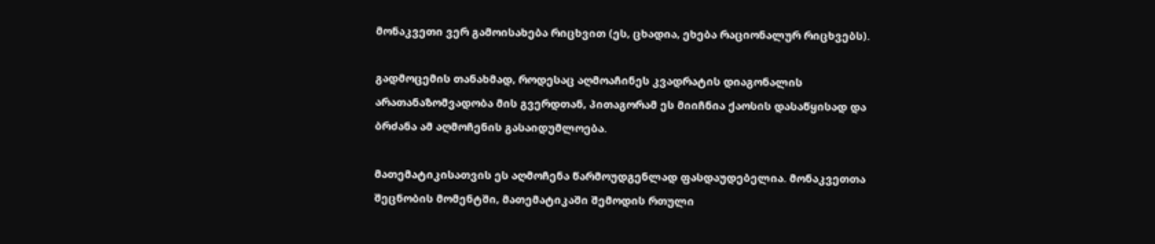მონაკვეთი ვერ გამოისახება რიცხვით (ეს, ცხადია, ეხება რაციონალურ რიცხვებს).

გადმოცემის თანახმად, როდესაც აღმოაჩინეს კვადრატის დიაგონალის არათანაზომვადობა მის გვერდთან, პითაგორამ ეს მიიჩნია ქაოსის დასაწყისად და ბრძანა ამ აღმოჩენის გასაიდუმლოება.

მათემატიკისათვის ეს აღმოჩენა წარმოუდგენლად ფასდაუდებელია. მონაკვეთთა შეცნობის მომენტში, მათემატიკაში შემოდის რთული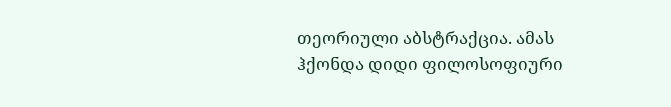თეორიული აბსტრაქცია. ამას ჰქონდა დიდი ფილოსოფიური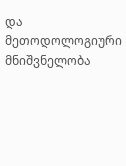და მეთოდოლოგიური მნიშვნელობა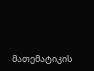მათემატიკის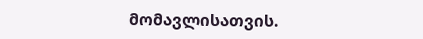მომავლისათვის.